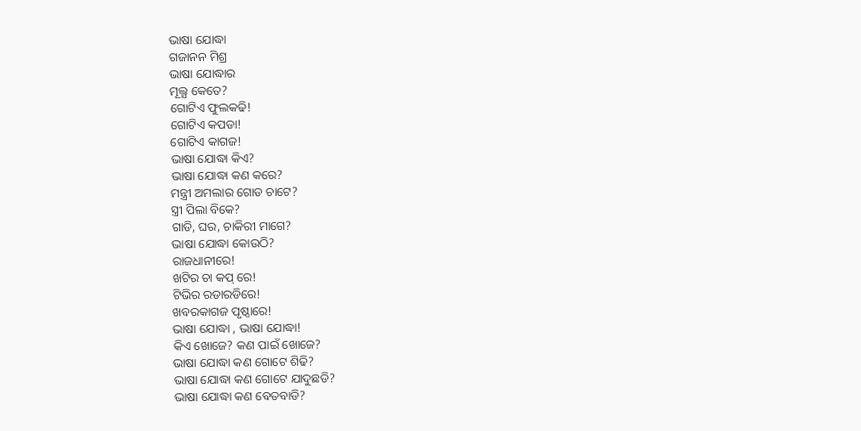ଭାଷା ଯୋଦ୍ଧା
ଗଜାନନ ମିଶ୍ର
ଭାଷା ଯୋଦ୍ଧାର
ମୂଲ୍ଯ କେତେ?
ଗୋଟିଏ ଫୁଲକଢି!
ଗୋଟିଏ କପଡା!
ଗୋଟିଏ କାଗଜ!
ଭାଷା ଯୋଦ୍ଧା କିଏ?
ଭାଷା ଯୋଦ୍ଧା କଣ କରେ?
ମନ୍ତ୍ରୀ ଅମଲାର ଗୋଡ ଚାଟେ?
ସ୍ତ୍ରୀ ପିଲା ବିକେ?
ଗାଡି, ଘର, ଚାକିରୀ ମାଗେ?
ଭାଷା ଯୋଦ୍ଧା କୋଉଠି?
ରାଜଧାନୀରେ!
ଖଟିର ଚା କପ୍ ରେ!
ଟିଭିର ରଡାରଡିରେ!
ଖବରକାଗଜ ପୃଷ୍ଠାରେ!
ଭାଷା ଯୋଦ୍ଧା , ଭାଷା ଯୋଦ୍ଧା!
କିଏ ଖୋଜେ? କଣ ପାଇଁ ଖୋଜେ?
ଭାଷା ଯୋଦ୍ଧା କଣ ଗୋଟେ ଶିଢି?
ଭାଷା ଯୋଦ୍ଧା କଣ ଗୋଟେ ଯାଦୁଛଡି?
ଭାଷା ଯୋଦ୍ଧା କଣ ବେତବାଡି?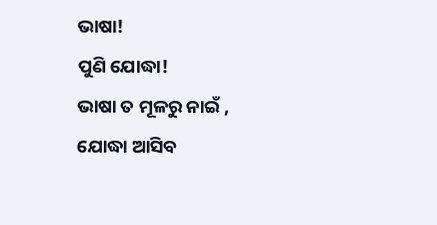ଭାଷା!
ପୁଣି ଯୋଦ୍ଧା!
ଭାଷା ତ ମୂଳରୁ ନାଇଁ ,
ଯୋଦ୍ଧା ଆସିବ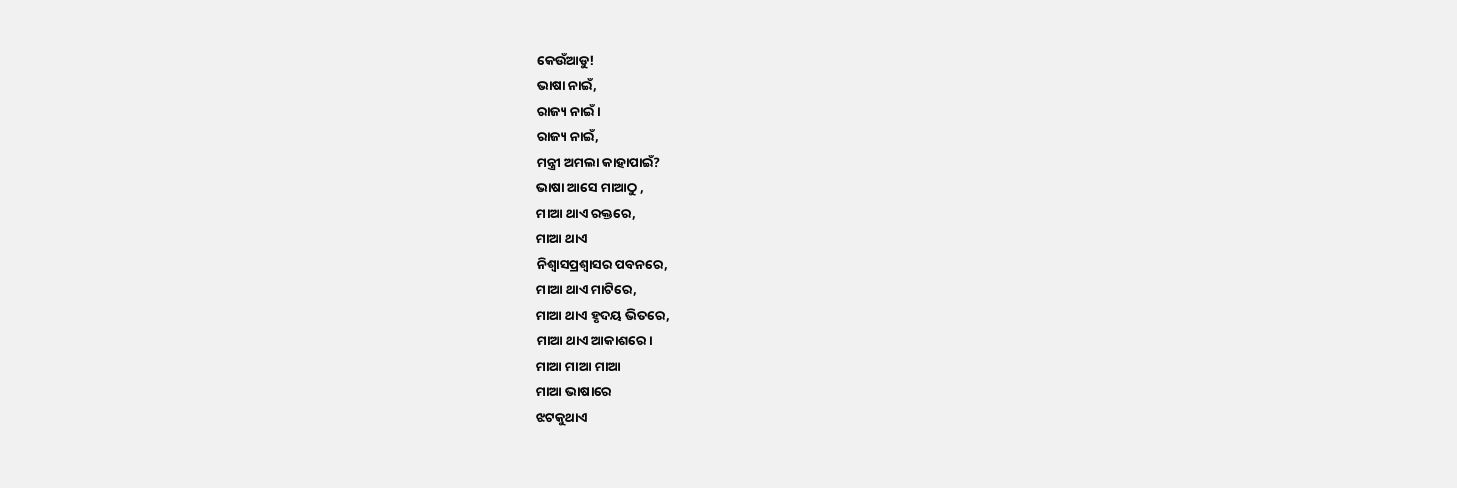କେଉଁଆଡୁ!
ଭାଷା ନାଇଁ,
ରାଜ୍ୟ ନାଇଁ।
ରାଜ୍ୟ ନାଇଁ,
ମନ୍ତ୍ରୀ ଅମଲା କାହାପାଇଁ?
ଭାଷା ଆସେ ମାଆଠୁ ,
ମାଆ ଥାଏ ରକ୍ତରେ,
ମାଆ ଥାଏ
ନିଶ୍ୱାସପ୍ରଶ୍ୱାସର ପବନରେ,
ମାଆ ଥାଏ ମାଟିରେ,
ମାଆ ଥାଏ ହୃଦୟ ଭିତରେ,
ମାଆ ଥାଏ ଆକାଶରେ।
ମାଆ ମାଆ ମାଆ
ମାଆ ଭାଷାରେ
ଝଟକୁଥାଏ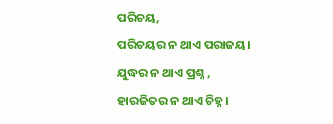ପରିଚୟ,
ପରିଚୟର ନ ଥାଏ ପରାଜୟ।
ଯୁଦ୍ଧର ନ ଥାଏ ପ୍ରଶ୍ନ ,
ହାରଜିତର ନ ଥାଏ ଚିହ୍ନ।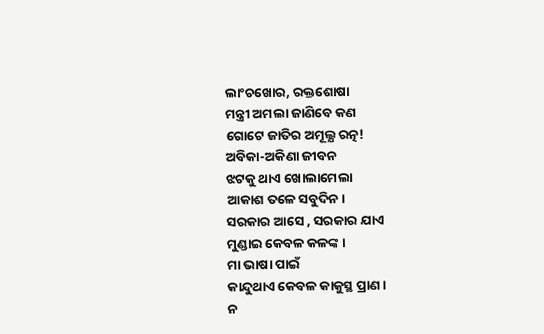ଲାଂଚଖୋର, ରକ୍ତଶୋଷା
ମନ୍ତ୍ରୀ ଅମଲା ଜାଣିବେ କଣ
ଗୋଟେ ଜାତିର ଅମୂଲ୍ଯ ରତ୍ନ!
ଅବିକା-ଅକିଣା ଜୀବନ
ଝଟକୁ ଥାଏ ଖୋଲାମେଲା
ଆକାଶ ତଳେ ସବୁଦିନ।
ସରକାର ଆସେ , ସରକାର ଯାଏ
ମୁଣ୍ଡାଇ କେବଳ କଳଙ୍କ ।
ମା ଭାଷା ପାଇଁ
କାନ୍ଦୁଥାଏ କେବଳ କାକୁସ୍ଥ ପ୍ରାଣ।
ନ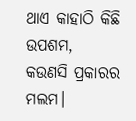ଥାଏ କାହାଠି କିଛି ଉପଶମ,
କଉଣସି ପ୍ରକାରର ମଲମ।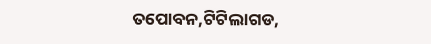ତପୋବନ,ଟିଟିଲାଗଡ,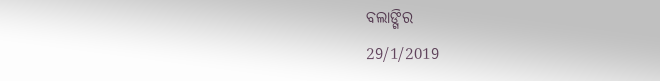ବଲାଙ୍ଗିର
29/1/2019